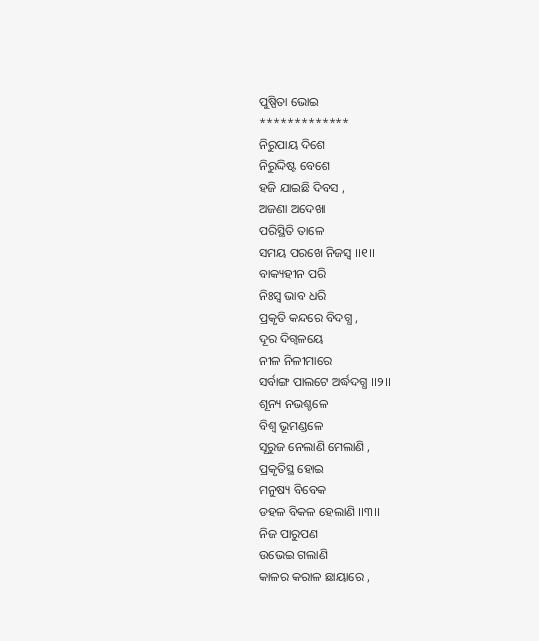ପୁଷ୍ପିତା ଭୋଇ
*************
ନିରୁପାୟ ଦିଶେ
ନିରୁଦ୍ଦିଷ୍ଟ ବେଶେ
ହଜି ଯାଇଛି ଦିବସ ,
ଅଜଣା ଅଦେଖା
ପରିସ୍ଥିତି ତାଳେ
ସମୟ ପରଖେ ନିଜସ୍ଵ ।।୧।।
ବାକ୍ୟହୀନ ପରି
ନିଃସ୍ବ ଭାବ ଧରି
ପ୍ରକୃତି କନ୍ଦରେ ବିଦଗ୍ଧ ,
ଦୂର ଦିଗ୍ବଳୟେ
ନୀଳ ନିଳୀମାରେ
ସର୍ବାଙ୍ଗ ପାଲଟେ ଅର୍ଦ୍ଧଦଗ୍ଧ ।।୨।।
ଶୂନ୍ୟ ନଭଶ୍ଚଳେ
ବିଶ୍ଵ ଭୂମଣ୍ଡଳେ
ସୂରୁଜ ନେଲାଣି ମେଲାଣି ,
ପ୍ରକୃତିସ୍ଥ ହୋଇ
ମନୁଷ୍ୟ ବିବେକ
ଡହଳ ବିକଳ ହେଲାଣି ।।୩।।
ନିଜ ପାରୁପଣ
ଉଭେଇ ଗଲାଣି
କାଳର କରାଳ ଛାୟାରେ ,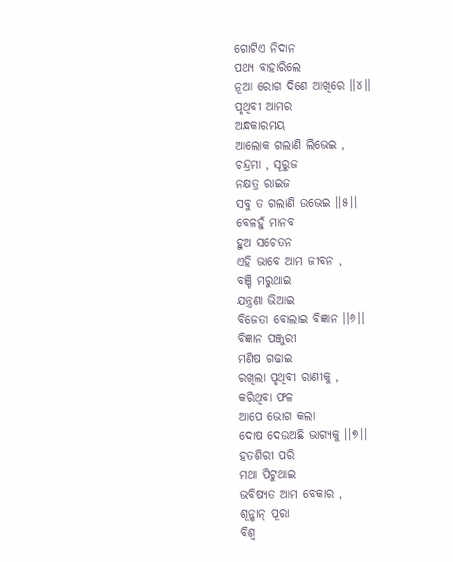ଗୋଟିଏ ନିଦାନ
ପଥ୍ୟ ବାହାରିଲେ
ନୂଆ ରୋଗ ଦିଶେ ଆଖିରେ ।।୪।।
ପୃଥିବୀ ଆମର
ଅନ୍ଧକାରମୟ
ଆଲୋକ ଗଲାଣି ଲିଭେଇ ,
ଚନ୍ଦ୍ରମା , ସୂରୁଜ
ନକ୍ଷତ୍ର ରାଇଜ
ସବୁ ତ ଗଲାଣି ଉଭେଇ ।।୫।।
ବେଳହୁଁ ମାନବ
ହୁଅ ସଚେତନ
ଏହି ଭାବେ ଆମ ଜୀବନ ,
ବଞ୍ଚି ମରୁଥାଇ
ଯନ୍ତ୍ରଣା ଭିଆଇ
ବିଜେତା ବୋଲାଇ ବିଜ୍ଞାନ ।।୬।।
ବିଜ୍ଞାନ ପଞ୍ଜୁରୀ
ମଣିଷ ଗଢାଇ
ରଖିଲା ପୃଥିବୀ ରାଣୀକୁ ,
କରିଥିବା ଫଳ
ଆପେ ଭୋଗ କଲା
ଦୋଷ ଦେଉଅଛି ଭାଗ୍ୟକୁ ।।୭।।
ହତଶିରୀ ପରି
ମଥା ପିଟୁଥାଇ
ଭବିଷ୍ୟତ ଆମ ବେକାର ,
ଶୂନ୍ଶାନ୍ ପୂରା
ବିଶ୍ଵ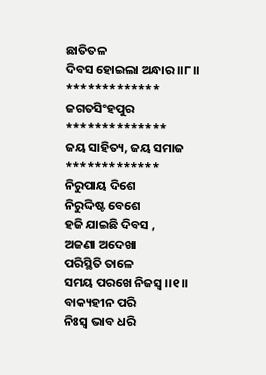ଛାତିତଳ
ଦିବସ ହୋଇଲା ଅନ୍ଧାର ।।୮।।
*************
ଜଗତସିଂହପୁର
**************
ଜୟ ସାହିତ୍ୟ, ଜୟ ସମାଜ
*************
ନିରୁପାୟ ଦିଶେ
ନିରୁଦ୍ଦିଷ୍ଟ ବେଶେ
ହଜି ଯାଇଛି ଦିବସ ,
ଅଜଣା ଅଦେଖା
ପରିସ୍ଥିତି ତାଳେ
ସମୟ ପରଖେ ନିଜସ୍ଵ ।।୧।।
ବାକ୍ୟହୀନ ପରି
ନିଃସ୍ବ ଭାବ ଧରି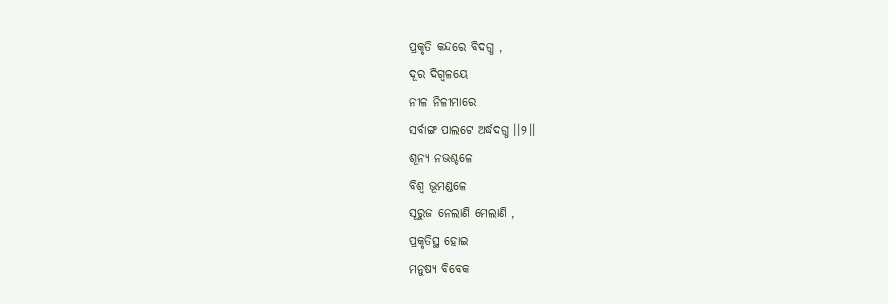ପ୍ରକୃତି କନ୍ଦରେ ବିଦଗ୍ଧ ,
ଦୂର ଦିଗ୍ବଳୟେ
ନୀଳ ନିଳୀମାରେ
ସର୍ବାଙ୍ଗ ପାଲଟେ ଅର୍ଦ୍ଧଦଗ୍ଧ ।।୨।।
ଶୂନ୍ୟ ନଭଶ୍ଚଳେ
ବିଶ୍ଵ ଭୂମଣ୍ଡଳେ
ସୂରୁଜ ନେଲାଣି ମେଲାଣି ,
ପ୍ରକୃତିସ୍ଥ ହୋଇ
ମନୁଷ୍ୟ ବିବେକ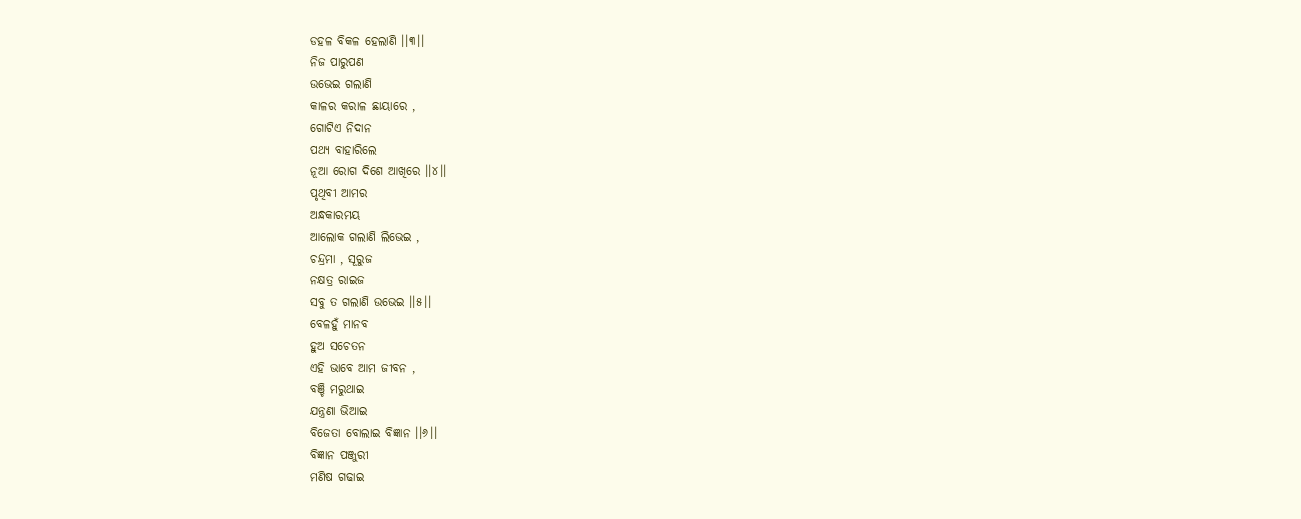ଡହଳ ବିକଳ ହେଲାଣି ।।୩।।
ନିଜ ପାରୁପଣ
ଉଭେଇ ଗଲାଣି
କାଳର କରାଳ ଛାୟାରେ ,
ଗୋଟିଏ ନିଦାନ
ପଥ୍ୟ ବାହାରିଲେ
ନୂଆ ରୋଗ ଦିଶେ ଆଖିରେ ।।୪।।
ପୃଥିବୀ ଆମର
ଅନ୍ଧକାରମୟ
ଆଲୋକ ଗଲାଣି ଲିଭେଇ ,
ଚନ୍ଦ୍ରମା , ସୂରୁଜ
ନକ୍ଷତ୍ର ରାଇଜ
ସବୁ ତ ଗଲାଣି ଉଭେଇ ।।୫।।
ବେଳହୁଁ ମାନବ
ହୁଅ ସଚେତନ
ଏହି ଭାବେ ଆମ ଜୀବନ ,
ବଞ୍ଚି ମରୁଥାଇ
ଯନ୍ତ୍ରଣା ଭିଆଇ
ବିଜେତା ବୋଲାଇ ବିଜ୍ଞାନ ।।୬।।
ବିଜ୍ଞାନ ପଞ୍ଜୁରୀ
ମଣିଷ ଗଢାଇ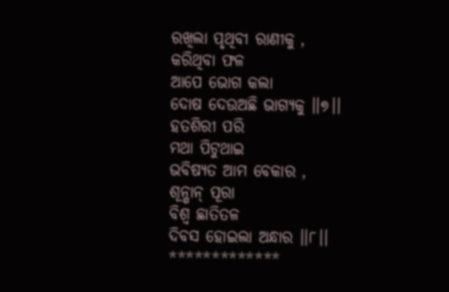ରଖିଲା ପୃଥିବୀ ରାଣୀକୁ ,
କରିଥିବା ଫଳ
ଆପେ ଭୋଗ କଲା
ଦୋଷ ଦେଉଅଛି ଭାଗ୍ୟକୁ ।।୭।।
ହତଶିରୀ ପରି
ମଥା ପିଟୁଥାଇ
ଭବିଷ୍ୟତ ଆମ ବେକାର ,
ଶୂନ୍ଶାନ୍ ପୂରା
ବିଶ୍ଵ ଛାତିତଳ
ଦିବସ ହୋଇଲା ଅନ୍ଧାର ।।୮।।
*************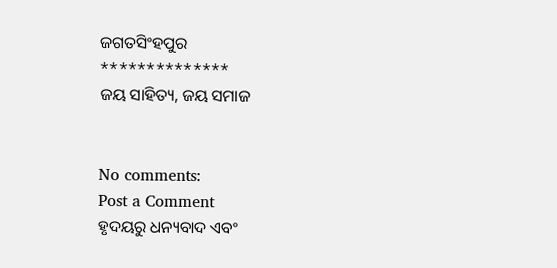ଜଗତସିଂହପୁର
**************
ଜୟ ସାହିତ୍ୟ, ଜୟ ସମାଜ


No comments:
Post a Comment
ହୃଦୟରୁ ଧନ୍ୟବାଦ ଏବଂ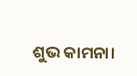ଶୁଭ କାମନା।